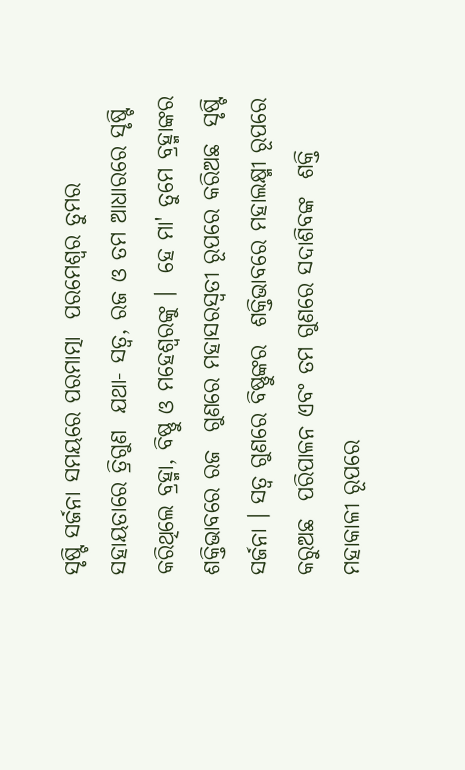ସୃଷ୍ଟି ସର୍ଜନା ସମୟରେ ପରମାତ୍ମା  ପରମେଶ୍ୱର ତୁମର ସହାୟତାରେ ତ୍ରିଗୁଣ  ଯଥା- ସତ୍ୱ, ରଜ ଓ ତମ ଆଧାରରେ ସୃଷ୍ଟି  କରିଥିଲେ ବ୍ରହ୍ମା, ବିଷ୍ଣୁ ଓ ମହେଶ୍ୱରଙ୍କୁ ।  ହେ ମା' ତୁମେ ବ୍ରହ୍ମାଙ୍କର ଶକ୍ତିଭାବରେ ରଜ  ଗୁଣରେ ମହାସରସ୍ୱତୀ ରୂପରେ କରିଅଛ  ସୃଷ୍ଟି ସର୍ଜନା । ସତ୍ୱ ଗୁଣରେ ବିଷ୍ଣୁଙ୍କର  ଶକ୍ତିଭାବରେ ମହାଲକ୍ଷ୍ମୀ ରୂପରେ କରୁଅଛ  ପରିପାଳନ ଏବଂ ତମ ଗୁଣରେ ସଦାଶିବଙ୍କ  ଶକ୍ତି ମହାକାଳୀ ରୂପରେ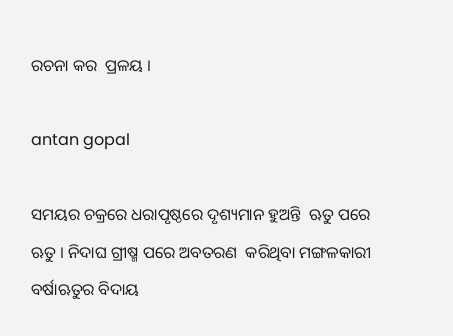ରଚନା କର  ପ୍ରଳୟ ।

antan gopal

ସମୟର ଚକ୍ରରେ ଧରାପୃଷ୍ଠରେ ଦୃଶ୍ୟମାନ ହୁଅନ୍ତି  ଋତୁ ପରେ ଋତୁ । ନିଦାଘ ଗ୍ରୀଷ୍ମ ପରେ ଅବତରଣ  କରିଥିବା ମଙ୍ଗଳକାରୀ ବର୍ଷାଋତୁର ବିଦାୟ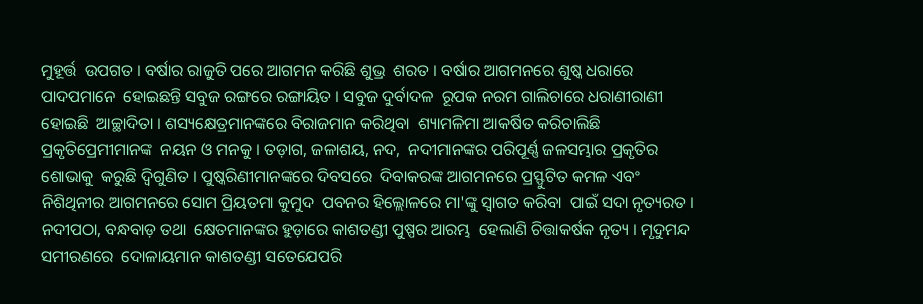ମୁହୂର୍ତ୍ତ  ଉପଗତ । ବର୍ଷାର ରାଜୁତି ପରେ ଆଗମନ କରିଛି ଶୁଭ୍ର  ଶରତ । ବର୍ଷାର ଆଗମନରେ ଶୁଷ୍କ ଧରାରେ ପାଦପମାନେ  ହୋଇଛନ୍ତି ସବୁଜ ରଙ୍ଗରେ ରଙ୍ଗାୟିତ । ସବୁଜ ଦୁର୍ବାଦଳ  ରୂପକ ନରମ ଗାଲିଚାରେ ଧରାଣୀରାଣୀ ହୋଇଛି  ଆଚ୍ଛାଦିତା । ଶସ୍ୟକ୍ଷେତ୍ରମାନଙ୍କରେ ବିରାଜମାନ କରିଥିବା  ଶ୍ୟାମଳିମା ଆକର୍ଷିତ କରିଚାଲିଛି ପ୍ରକୃତିପ୍ରେମୀମାନଙ୍କ  ନୟନ ଓ ମନକୁ । ତଡ଼ାଗ, ଜଳାଶୟ, ନଦ,  ନଦୀମାନଙ୍କର ପରିପୂର୍ଣ୍ଣ ଜଳସମ୍ଭାର ପ୍ରକୃତିର ଶୋଭାକୁ  କରୁଛି ଦ୍ୱିଗୁଣିତ । ପୁଷ୍କରିଣୀମାନଙ୍କରେ ଦିବସରେ  ଦିବାକରଙ୍କ ଆଗମନରେ ପ୍ରସ୍ଫୁଟିତ କମଳ ଏବଂ  ନିଶିଥିନୀର ଆଗମନରେ ସୋମ ପ୍ରିୟତମା କୁମୁଦ  ପବନର ହିଲ୍ଲୋଳରେ ମା'ଙ୍କୁ ସ୍ୱାଗତ କରିବା  ପାଇଁ ସଦା ନୃତ୍ୟରତ । ନଦୀପଠା, ବନ୍ଧବାଡ଼ ତଥା  କ୍ଷେତମାନଙ୍କର ହୁଡ଼ାରେ କାଶତଣ୍ଡୀ ପୁଷ୍ପର ଆରମ୍ଭ  ହେଲାଣି ଚିତ୍ତାକର୍ଷକ ନୃତ୍ୟ । ମୃଦୁମନ୍ଦ ସମୀରଣରେ  ଦୋଳାୟମାନ କାଶତଣ୍ଡୀ ସତେଯେପରି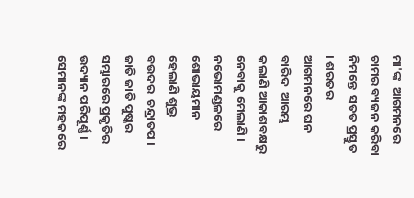ମା'ଙ୍କ  ଆଗମନରେ ଚାମର ବ୍ୟଜନ କରିବା ନିମନ୍ତେ  ସତତ ପ୍ରସ୍ତୁତ । ଶରତର ଆଗମନରେ ଘନ ବାରିଦ  ଆରମ୍ଭ କଲାଣି ଆକାଶବକ୍ଷରୁ ନେବାକୁ ମେଲାଣି ।  ନଭୋମଣ୍ଡଳରେ ଶୋଭାୟମାନ ହେଲାଣି ଶୁଭ୍ର ବଉଦର  ଚନ୍ଦ୍ରାତପ । ଜାତି ଜାତି ପୁଷ୍କର ସମ୍ଭାରରେ ପ୍ରକୃତିର  ଉଦ୍ୟାନ ପରିପୂର୍ଣ୍ଣ । ସେମାନଙ୍କ ମହକରେ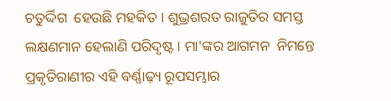ଚତୁର୍ଦ୍ଦିଗ  ହେଉଛି ମହକିତ । ଶୁଭ୍ରଶରତ ରାଜୁତିର ସମସ୍ତ  ଲକ୍ଷଣମାନ ହେଲାଣି ପରିଦୃଷ୍ଟ । ମା'ଙ୍କର ଆଗମନ  ନିମନ୍ତେ ପ୍ରକୃତିରାଣୀର ଏହି ବର୍ଣ୍ଣାଢ଼୍ୟ ରୂପସମ୍ଭାର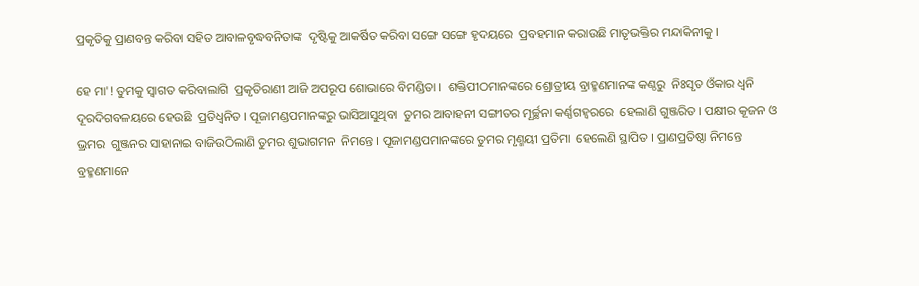ପ୍ରକୃତିକୁ ପ୍ରାଣବନ୍ତ କରିବା ସହିତ ଆବାଳବୃଦ୍ଧବନିତାଙ୍କ  ଦୃଷ୍ଟିକୁ ଆକର୍ଷିତ କରିବା ସଙ୍ଗେ ସଙ୍ଗେ ହୃଦୟରେ  ପ୍ରବହମାନ କରାଉଛି ମାତୃଭକ୍ତିର ମନ୍ଦାକିନୀକୁ ।

ହେ ମା'! ତୁମକୁ ସ୍ୱାଗତ କରିବାଲାଗି  ପ୍ରକୃତିରାଣୀ ଆଜି ଅପରୂପ ଶୋଭାରେ ବିମଣ୍ଡିତା ।  ଶକ୍ତିପୀଠମାନଙ୍କରେ ଶ୍ରୋତ୍ରୀୟ ବ୍ରାହ୍ମଣମାନଙ୍କ କଣ୍ଠରୁ  ନିଃସୃତ ଓଁକାର ଧ୍ୱନି ଦୂରଦିଗବଳୟରେ ହେଉଛି  ପ୍ରତିଧ୍ୱନିତ । ପୂଜାମଣ୍ଡପମାନଙ୍କରୁ ଭାସିଆସୁଥିବା  ତୁମର ଆବାହନୀ ସଙ୍ଗୀତର ମୂର୍ଚ୍ଛନା କର୍ଣ୍ଣଗହ୍ୱରରେ  ହେଲାଣି ଗୁଞ୍ଜରିତ । ପକ୍ଷୀର କୂଜନ ଓ ଭ୍ରମର  ଗୁଞ୍ଜନର ସାହାନାଇ ବାଜିଉଠିଲାଣି ତୁମର ଶୁଭାଗମନ  ନିମନ୍ତେ । ପୂଜାମଣ୍ଡପମାନଙ୍କରେ ତୁମର ମୃଣ୍ମୟୀ ପ୍ରତିମା  ହେଲେଣି ସ୍ଥାପିତ । ପ୍ରାଣପ୍ରତିଷ୍ଠା ନିମନ୍ତେ ବ୍ରହ୍ମଣମାନେ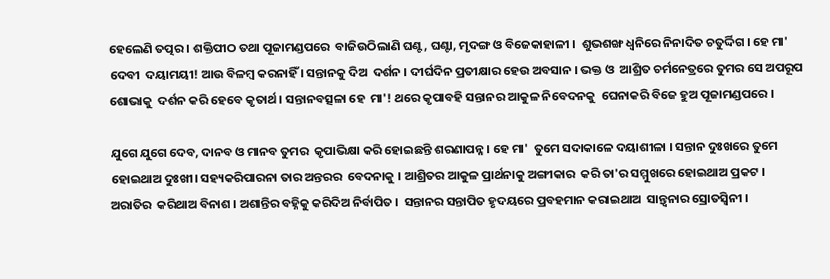ହେଲେଣି ତତ୍ପର । ଶକ୍ତିପୀଠ ତଥା ପୂଜାମଣ୍ଡପରେ  ବାଜିଉଠିଲାଣି ଘଣ୍ଟ, ଘଣ୍ଟା, ମୃଦଙ୍ଗ ଓ ବିଜେକାହାଳୀ ।  ଶୁଭଶଙ୍ଖ ଧ୍ୱନିରେ ନିନାଦିତ ଚତୁର୍ଦ୍ଦିଗ । ହେ ମା' ଦେବୀ  ଦୟାମୟୀ! ଆଉ ବିଳମ୍ବ କରନାହିଁ । ସନ୍ତାନକୁ ଦିଅ  ଦର୍ଶନ । ଦୀର୍ଘଦିନ ପ୍ରତୀକ୍ଷାର ହେଉ ଅବସାନ । ଭକ୍ତ ଓ  ଆଶ୍ରିତ ଚର୍ମନେତ୍ରରେ ତୁମର ସେ ଅପରୂପ ଶୋଭାକୁ  ଦର୍ଶନ କରି ହେବେ କୃତାର୍ଥ । ସନ୍ତାନବତ୍ସଳା ହେ  ମା'! ଥରେ କୃପାବହି ସନ୍ତାନର ଆକୁଳ ନିବେଦନକୁ  ଘେନାକରି ବିଜେ ହୁଅ ପୂଜାମଣ୍ଡପରେ ।

ଯୁଗେ ଯୁଗେ ଦେବ, ଦାନବ ଓ ମାନବ ତୁମର  କୃପାଭିକ୍ଷା କରି ହୋଇଛନ୍ତି ଶରଣାପନ୍ନ । ହେ ମା'  ତୁମେ ସଦାକାଳେ ଦୟାଶୀଳା । ସନ୍ତାନ ଦୁଃଖରେ ତୁମେ  ହୋଇଥାଅ ଦୁଃଖୀ। ସହ୍ୟକରିପାରନା ତାର ଅନ୍ତରର  ବେଦନାକୁ । ଆଶ୍ରିତର ଆକୁଳ ପ୍ରାର୍ଥନାକୁ ଅଙ୍ଗୀକାର  କରି ତା'ର ସମ୍ମୁଖରେ ହୋଇଥାଅ ପ୍ରକଟ । ଅରାତିର  କରିଥାଅ ବିନାଶ । ଅଶାନ୍ତିର ବହ୍ନିକୁ କରିଦିଅ ନିର୍ବାପିତ ।  ସନ୍ତାନର ସନ୍ତାପିତ ହୃଦୟରେ ପ୍ରବହମାନ କରାଇଥାଅ  ସାନ୍ତ୍ୱନାର ସ୍ରୋତସ୍ୱିନୀ ।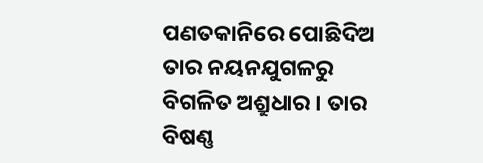ପଣତକାନିରେ ପୋଛିଦିଅ  ତାର ନୟନଯୁଗଳରୁ ବିଗଳିତ ଅଶ୍ରୁଧାର । ତାର ବିଷଣ୍ଣ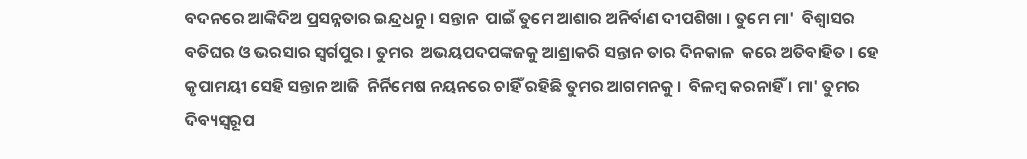ବଦନରେ ଆଙ୍କିଦିଅ ପ୍ରସନ୍ନତାର ଇନ୍ଦ୍ରଧନୁ । ସନ୍ତାନ  ପାଇଁ ତୁମେ ଆଶାର ଅନିର୍ବାଣ ଦୀପଶିଖା । ତୁମେ ମା'  ବିଶ୍ୱାସର ବତିଘର ଓ ଭରସାର ସ୍ୱର୍ଗପୁର । ତୁମର  ଅଭୟପଦପଙ୍କଜକୁ ଆଶ୍ରାକରି ସନ୍ତାନ ତାର ଦିନକାଳ  କରେ ଅତିବାହିତ । ହେ କୃପାମୟୀ ସେହି ସନ୍ତାନ ଆଜି  ନିର୍ନିମେଷ ନୟନରେ ଚାହିଁ ରହିଛି ତୁମର ଆଗମନକୁ ।  ବିଳମ୍ବ କରନାହିଁ । ମା' ତୁମର ଦିବ୍ୟସ୍ୱରୂପ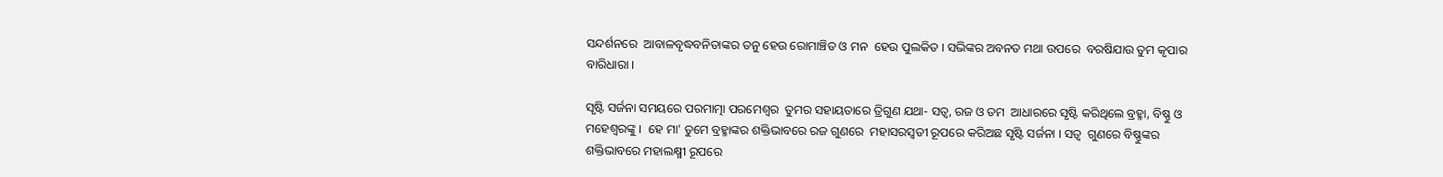ସନ୍ଦର୍ଶନରେ  ଆବାଳବୃଦ୍ଧବନିତାଙ୍କର ତନୁ ହେଉ ରୋମାଞ୍ଚିତ ଓ ମନ  ହେଉ ପୁଲକିତ । ସଭିଙ୍କର ଅବନତ ମଥା ଉପରେ  ବରଷିଯାଉ ତୁମ କୃପାର ବାରିଧାରା ।

ସୃଷ୍ଟି ସର୍ଜନା ସମୟରେ ପରମାତ୍ମା ପରମେଶ୍ୱର  ତୁମର ସହାୟତାରେ ତ୍ରିଗୁଣ ଯଥା- ସତ୍ୱ, ରଜ ଓ ତମ  ଆଧାରରେ ସୃଷ୍ଟି କରିଥିଲେ ବ୍ରହ୍ମା, ବିଷ୍ଣୁ ଓ ମହେଶ୍ୱରଙ୍କୁ ।  ହେ ମା' ତୁମେ ବ୍ରହ୍ମାଙ୍କର ଶକ୍ତିଭାବରେ ରଜ ଗୁଣରେ  ମହାସରସ୍ୱତୀ ରୂପରେ କରିଅଛ ସୃଷ୍ଟି ସର୍ଜନା । ସତ୍ୱ  ଗୁଣରେ ବିଷ୍ଣୁଙ୍କର ଶକ୍ତିଭାବରେ ମହାଲକ୍ଷ୍ମୀ ରୂପରେ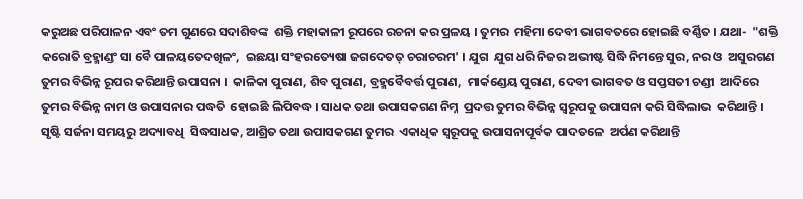କରୁଅଛ ପରିପାଳନ ଏବଂ ତମ ଗୁଣରେ ସଦାଶିବଙ୍କ  ଶକ୍ତି ମହାକାଳୀ ରୂପରେ ରଚନା କର ପ୍ରଳୟ । ତୁମର  ମହିମା ଦେବୀ ଭାଗବତରେ ହୋଇଛି ବର୍ଣ୍ଣିତ । ଯଥା-  "ଶକ୍ତି କରୋତି ବ୍ରହ୍ମାଣ୍ଡଂ ସା ବୈ ପାଳୟତେଦଖିଳଂ,  ଇଛୟା ସଂହରତ୍ୟେଷା ଜଗଦେତତ୍‌ ଚରାଚରମ' । ଯୁଗ  ଯୁଗ ଧରି ନିଜର ଅଭୀଷ୍ଟ ସିଦ୍ଧି ନିମନ୍ତେ ସୁର, ନର ଓ  ଅସୁରଗଣ ତୁମର ବିଭିନ୍ନ ରୂପର କରିଥାନ୍ତି ଉପାସନା ।  କାଳିକା ପୁରାଣ, ଶିବ ପୁରାଣ, ବ୍ରହ୍ମବୈବର୍ତ୍ତ ପୁରାଣ,  ମାର୍କଣ୍ଡେୟ ପୁରାଣ, ଦେବୀ ଭାଗବତ ଓ ସପ୍ତସତୀ ଚଣ୍ଡୀ  ଆଦିରେ ତୁମର ବିଭିନ୍ନ ନାମ ଓ ଉପାସନାର ପଦ୍ଧତି  ହୋଇଛି ଲିପିବଦ୍ଧ । ସାଧକ ତଥା ଉପାସକଗଣ ନିମ୍ନ  ପ୍ରଦତ୍ତ ତୁମର ବିଭିନ୍ନ ସ୍ୱରୂପକୁ ଉପାସନା କରି ସିଦ୍ଧିଲାଭ  କରିଥାନ୍ତି । ସୃଷ୍ଟି ସର୍ଜନା ସମୟରୁ ଅଦ୍ୟାବଧି  ସିଦ୍ଧସାଧକ, ଆଶ୍ରିତ ତଥା ଉପାସକଗଣ ତୁମର  ଏକାଧିକ ସ୍ୱରୂପକୁ ଉପାସନାପୂର୍ବକ ପାଦତଳେ  ଅର୍ପଣ କରିଥାନ୍ତି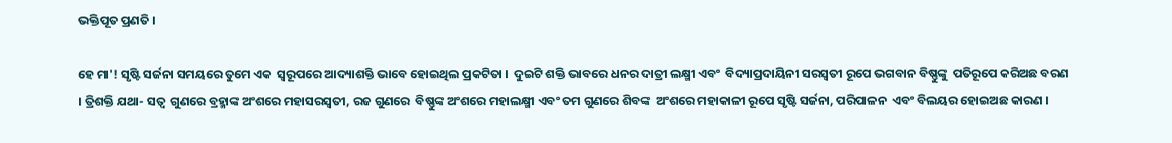ଭକ୍ତିପୂତ ପ୍ରଣତି ।

ହେ ମା'! ସୃଷ୍ଟି ସର୍ଜନା ସମୟରେ ତୁମେ ଏକ  ସ୍ୱରୂପରେ ଆଦ୍ୟାଶକ୍ତି ଭାବେ ହୋଇଥିଲ ପ୍ରକଟିତା ।  ଦୁଇଟି ଶକ୍ତି ଭାବରେ ଧନର ଦାତ୍ରୀ ଲକ୍ଷ୍ମୀ ଏବଂ  ବିଦ୍ୟାପ୍ରଦାୟିନୀ ସରସ୍ୱତୀ ରୂପେ ଭଗବାନ ବିଷ୍ଣୁଙ୍କୁ  ପତିରୂପେ କରିଅଛ ବରଣ । ତ୍ରିଶକ୍ତି ଯଥା- ସତ୍ୱ  ଗୁଣରେ ବ୍ରହ୍ମାଙ୍କ ଅଂଶରେ ମହାସରସ୍ୱତୀ, ରଜ ଗୁଣରେ  ବିଷ୍ଣୁଙ୍କ ଅଂଶରେ ମହାଲକ୍ଷ୍ମୀ ଏବଂ ତମ ଗୁଣରେ ଶିବଙ୍କ  ଅଂଶରେ ମହାକାଳୀ ରୂପେ ସୃଷ୍ଟି ସର୍ଜନା, ପରିପାଳନ  ଏବଂ ବିଲୟର ହୋଇଅଛ କାରଣ ।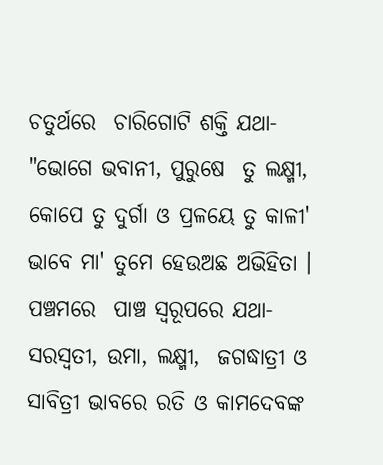ଚତୁର୍ଥରେ  ଚାରିଗୋଟି ଶକ୍ତି ଯଥା- "ଭୋଗେ ଭବାନୀ, ପୁରୁଷେ  ତୁ ଲକ୍ଷ୍ମୀ, କୋପେ ତୁ ଦୁର୍ଗା ଓ ପ୍ରଳୟେ ତୁ କାଳୀ'  ଭାବେ ମା' ତୁମେ ହେଉଅଛ ଅଭିହିତା । ପଞ୍ଚମରେ  ପାଞ୍ଚ ସ୍ୱରୂପରେ ଯଥା- ସରସ୍ୱତୀ, ଉମା, ଲକ୍ଷ୍ମୀ,  ଜଗଦ୍ଧାତ୍ରୀ ଓ ସାବିତ୍ରୀ ଭାବରେ ରତି ଓ କାମଦେବଙ୍କ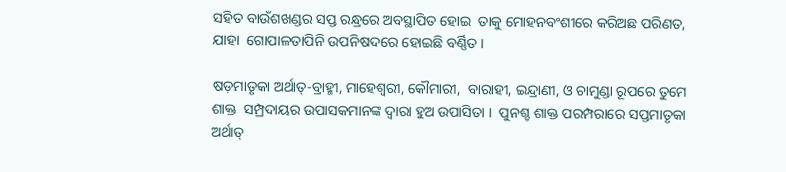ସହିତ ବାଉଁଶଖଣ୍ଡର ସପ୍ତ ରନ୍ଧ୍ରରେ ଅବସ୍ଥାପିତ ହୋଇ  ତାକୁ ମୋହନବଂଶୀରେ କରିଅଛ ପରିଣତ, ଯାହା  ଗୋପାଳତାପିନି ଉପନିଷଦରେ ହୋଇଛି ବର୍ଣ୍ଣିତ ।

ଷଡ଼ମାତୃକା ଅର୍ଥାତ୍‌-ବ୍ରାହ୍ମୀ, ମାହେଶ୍ୱରୀ, କୌମାରୀ,  ବାରାହୀ, ଇନ୍ଦ୍ରାଣୀ, ଓ ଚାମୁଣ୍ଡା ରୂପରେ ତୁମେ ଶାକ୍ତ  ସମ୍ପ୍ରଦାୟର ଉପାସକମାନଙ୍କ ଦ୍ୱାରା ହୁଅ ଉପାସିତା ।  ପୁନଶ୍ଚ ଶାକ୍ତ ପରମ୍ପରାରେ ସପ୍ତମାତୃକା ଅର୍ଥାତ୍‌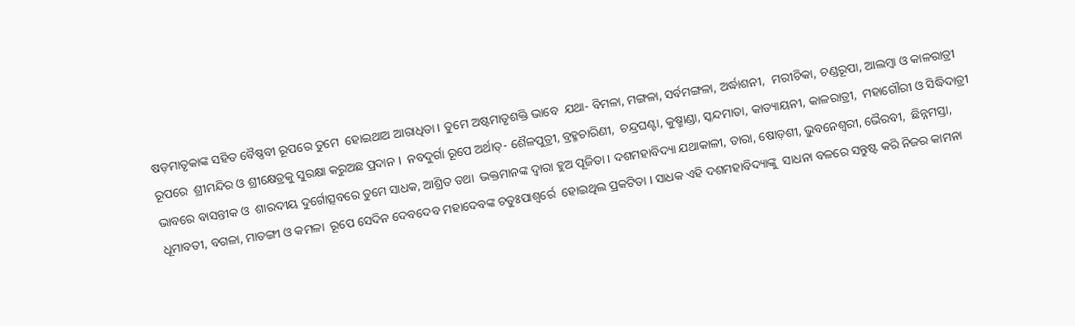ଷଡ଼ମାତୃକାଙ୍କ ସହିତ ବୈଷ୍ଣବୀ ରୂପରେ ତୁମେ  ହୋଇଥାଅ ଆରାଧିତା । ତୁମେ ଅଷ୍ଟମାତୃଶକ୍ତି ଭାବେ  ଯଥା- ବିମଳା, ମଙ୍ଗଳା, ସର୍ବମଙ୍ଗଳା, ଅର୍ଦ୍ଧାଶନୀ,  ମରୀଚିକା, ଚଣ୍ଡରୂପା, ଆଲମ୍ବା ଓ କାଳରାତ୍ରୀ ରୂପରେ  ଶ୍ରୀମନ୍ଦିର ଓ ଶ୍ରୀକ୍ଷେତ୍ରକୁ ସୁରକ୍ଷା କରୁଅଛ ପ୍ରଦାନ ।  ନବଦୁର୍ଗା ରୂପେ ଅର୍ଥାତ୍‌- ଶୈଳପୁତ୍ରୀ, ବ୍ରହ୍ମଚାରିଣୀ,  ଚନ୍ଦ୍ରଘଣ୍ଟା, କୁଷ୍ମାଣ୍ଡା, ସ୍କନ୍ଦମାତା, କାତ୍ୟାୟନୀ, କାଳରାତ୍ରୀ,  ମହାଗୌରୀ ଓ ସିଦ୍ଧିଦାତ୍ରୀ ଭାବରେ ବାସନ୍ତୀକ ଓ  ଶାରଦୀୟ ଦୁର୍ଗୋତ୍ସବରେ ତୁମେ ସାଧକ, ଆଶ୍ରିତ ତଥା  ଭକ୍ତମାନଙ୍କ ଦ୍ୱାରା ହୁଅ ପୂଜିତା । ଦଶମହାବିଦ୍ୟା ଯଥାକାଳୀ, ତାରା, ଷୋଡ଼ଶୀ, ଭୁବନେଶ୍ୱରୀ, ଭୈରବୀ,  ଛିନ୍ନମସ୍ତା, ଧୂମାବତୀ, ବଗଳା, ମାତଙ୍ଗୀ ଓ କମଳା  ରୂପେ ସେଦିନ ଦେବଦେବ ମହାଦେବଙ୍କ ଚତୁଃପାଶ୍ୱର୍ରେ  ହୋଇଥିଲ ପ୍ରକଟିତା । ସାଧକ ଏହି ଦଶମହାବିଦ୍ୟାଙ୍କୁ  ସାଧନା ବଳରେ ସନ୍ତୁଷ୍ଟ କରି ନିଜର କାମନା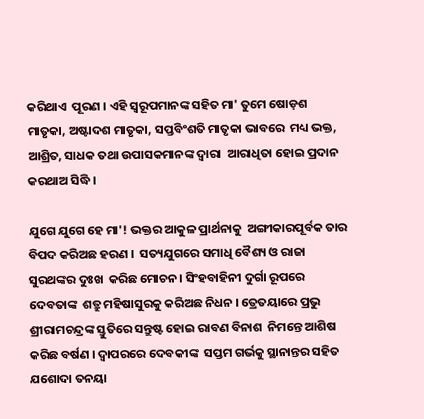କରିଥାଏ  ପୂରଣ । ଏହି ସ୍ୱରୂପମାନଙ୍କ ସହିତ ମା' ତୁମେ ଷୋଡ଼ଶ  ମାତୃକା, ଅଷ୍ଟାଦଶ ମାତୃକା, ସପ୍ତବିଂଶତି ମାତୃକା ଭାବରେ  ମଧ୍ୟ ଭକ୍ତ, ଆଶ୍ରିତ, ସାଧକ ତଥା ଉପାସକମାନଙ୍କ ଦ୍ୱାରା  ଆରାଧିତା ହୋଇ ପ୍ରଦାନ କରଥାଅ ସିଦ୍ଧି ।

ଯୁଗେ ଯୁଗେ ହେ ମା'! ଭକ୍ତର ଆକୁଳ ପ୍ରାର୍ଥନାକୁ  ଅଙ୍ଗୀକାରପୂର୍ବକ ତାର ବିପଦ କରିଅଛ ହରଣ ।  ସତ୍ୟଯୁଗରେ ସମାଧି ବୈଶ୍ୟ ଓ ରାଜା ସୁରଥଙ୍କର ଦୁଃଖ  କରିଛ ମୋଚନ। ସିଂହବାହିନୀ ଦୁର୍ଗା ରୂପରେ ଦେବତାଙ୍କ  ଶତ୍ରୁ ମହିଷାସୁରକୁ କରିଅଛ ନିଧନ । ତ୍ରେତୟାରେ ପ୍ରଭୁ  ଶ୍ରୀରାମଚନ୍ଦ୍ରଙ୍କ ସ୍ତୁତିରେ ସନ୍ତୁଷ୍ଟ ହୋଇ ରାବଣ ବିନାଶ  ନିମନ୍ତେ ଆଶିଷ କରିଛ ବର୍ଷଣ । ଦ୍ୱାପରରେ ଦେବକୀଙ୍କ  ସପ୍ତମ ଗର୍ଭକୁ ସ୍ଥାନାନ୍ତର ସହିତ ଯଶୋଦା ତନୟା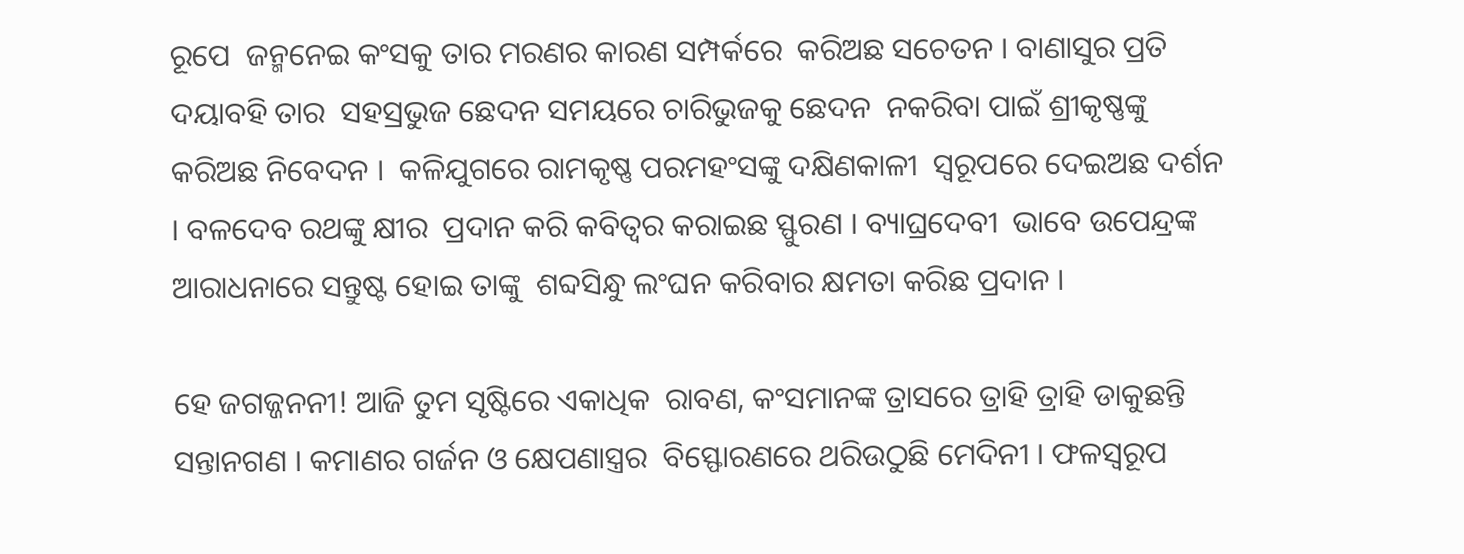ରୂପେ  ଜନ୍ମନେଇ କଂସକୁ ତାର ମରଣର କାରଣ ସମ୍ପର୍କରେ  କରିଅଛ ସଚେତନ । ବାଣାସୁର ପ୍ରତି ଦୟାବହି ତାର  ସହସ୍ରଭୁଜ ଛେଦନ ସମୟରେ ଚାରିଭୁଜକୁ ଛେଦନ  ନକରିବା ପାଇଁ ଶ୍ରୀକୃଷ୍ଣଙ୍କୁ କରିଅଛ ନିବେଦନ ।  କଳିଯୁଗରେ ରାମକୃଷ୍ଣ ପରମହଂସଙ୍କୁ ଦକ୍ଷିଣକାଳୀ  ସ୍ୱରୂପରେ ଦେଇଅଛ ଦର୍ଶନ । ବଳଦେବ ରଥଙ୍କୁ କ୍ଷୀର  ପ୍ରଦାନ କରି କବିତ୍ୱର କରାଇଛ ସ୍ଫୁରଣ । ବ୍ୟାଘ୍ରଦେବୀ  ଭାବେ ଉପେନ୍ଦ୍ରଙ୍କ ଆରାଧନାରେ ସନ୍ତୁଷ୍ଟ ହୋଇ ତାଙ୍କୁ  ଶବ୍ଦସିନ୍ଧୁ ଲଂଘନ କରିବାର କ୍ଷମତା କରିଛ ପ୍ରଦାନ ।

ହେ ଜଗଜ୍ଜନନୀ! ଆଜି ତୁମ ସୃଷ୍ଟିରେ ଏକାଧିକ  ରାବଣ, କଂସମାନଙ୍କ ତ୍ରାସରେ ତ୍ରାହି ତ୍ରାହି ଡାକୁଛନ୍ତି  ସନ୍ତାନଗଣ । କମାଣର ଗର୍ଜନ ଓ କ୍ଷେପଣାସ୍ତ୍ରର  ବିସ୍ଫୋରଣରେ ଥରିଉଠୁଛି ମେଦିନୀ । ଫଳସ୍ୱରୂପ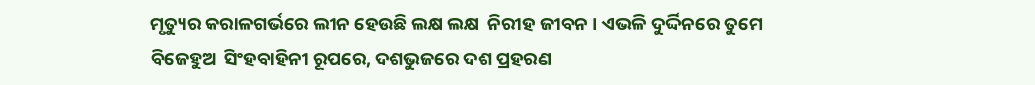ମୃତ୍ୟୁର କରାଳଗର୍ଭରେ ଲୀନ ହେଉଛି ଲକ୍ଷ ଲକ୍ଷ  ନିରୀହ ଜୀବନ । ଏଭଳି ଦୁର୍ଦ୍ଦିନରେ ତୁମେ ବିଜେହୁଅ  ସିଂହବାହିନୀ ରୂପରେ, ଦଶଭୁଜରେ ଦଶ ପ୍ରହରଣ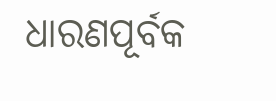ଧାରଣପୂର୍ବକ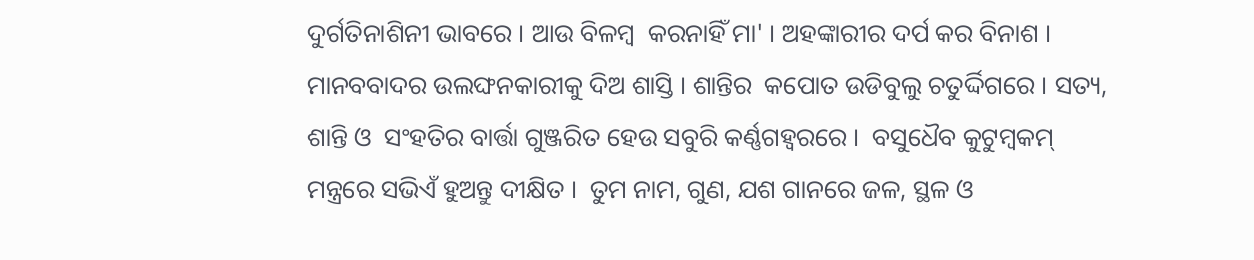ଦୁର୍ଗତିନାଶିନୀ ଭାବରେ । ଆଉ ବିଳମ୍ବ  କରନାହିଁ ମା' । ଅହଙ୍କାରୀର ଦର୍ପ କର ବିନାଶ ।  ମାନବବାଦର ଉଲଙ୍ଘନକାରୀକୁ ଦିଅ ଶାସ୍ତି । ଶାନ୍ତିର  କପୋତ ଉଡିବୁଲୁ ଚତୁର୍ଦ୍ଦିଗରେ । ସତ୍ୟ, ଶାନ୍ତି ଓ  ସଂହତିର ବାର୍ତ୍ତା ଗୁଞ୍ଜରିତ ହେଉ ସବୁରି କର୍ଣ୍ଣଗହ୍ୱରରେ ।  ବସୁଧୈବ କୁଟୁମ୍ବକମ୍‌ ମନ୍ତ୍ରରେ ସଭିଏଁ ହୁଅନ୍ତୁ ଦୀକ୍ଷିତ ।  ତୁମ ନାମ, ଗୁଣ, ଯଶ ଗାନରେ ଜଳ, ସ୍ଥଳ ଓ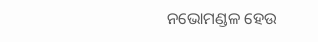ନଭୋମଣ୍ଡଳ ହେଉ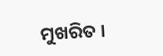ମୁଖରିତ ।